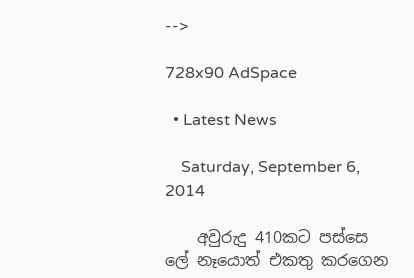-->

728x90 AdSpace

  • Latest News

    Saturday, September 6, 2014

    අවුරුදු 410කට පස්සෙ ලේ නෑයොත් එකතු කරගෙන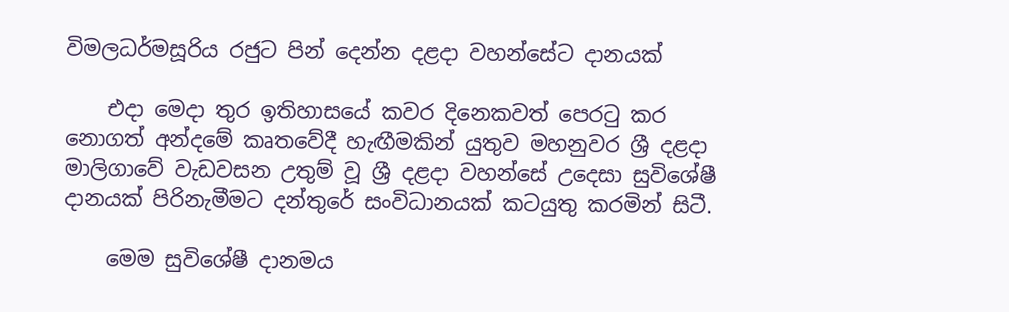විමලධර්මසූරිය රජුට පින් දෙන්න දළදා වහන්සේට දානයක්

    එදා මෙදා තුර ඉතිහාසයේ කවර දිනෙකවත් පෙරටු කර නොගත් අන්දමේ කෘතවේදී හැඟීමකින් යුතුව මහනුවර ශ්‍රී දළදා මාලිගාවේ වැඩවසන උතුම් වූ ශ්‍රී දළදා වහන්සේ උදෙසා සුවිශේෂී දානයක් පිරිනැමීමට දන්තුරේ සංවිධානයක් කටයුතු කරමින් සිටී.

    මෙම සුවිශේෂී දානමය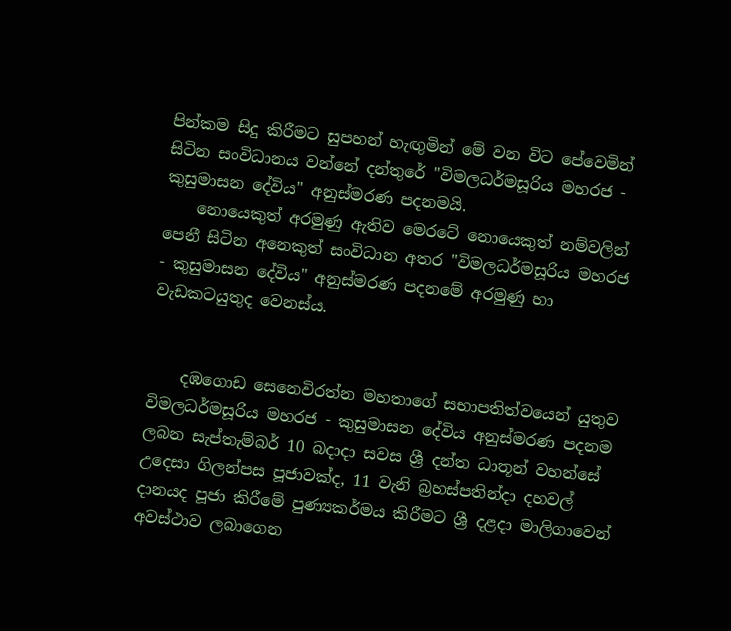පින්කම සිදු කිරීමට සුපහන් හැඟුමින් මේ වන විට පේවෙමින් සිටින සංවිධානය වන්නේ දන්තුරේ "විමලධර්මසූරිය මහරජ - කුසුමාසන දේවිය" අනුස්මරණ පදනමයි.
    නොයෙකුත් අරමුණු ඇතිව මෙරටේ නොයෙකුත් නම්වලින් පෙනී සිටින අනෙකුත් සංවිධාන අතර "විමලධර්මසූරිය මහරජ - කුසුමාසන දේවිය" අනුස්මරණ පදනමේ අරමුණු හා වැඩකටයුතුද වෙනස්ය.


    දඹගොඩ සෙනෙවිරත්න මහතාගේ සභාපතිත්වයෙන් යුතුව විමලධර්මසූරිය මහරජ - කුසුමාසන දේවිය අනුස්මරණ පදනම ලබන සැප්තැම්බර් 10 බදාදා සවස ශ්‍රී දන්ත ධාතූන් වහන්සේ උදෙසා ගිලන්පස පූජාවක්ද, 11 වැනි බ්‍රහස්පතින්දා දහවල් දානයද පූජා කිරීමේ පුණ්‍යකර්මය කිරීමට ශ්‍රී දළදා මාලිගාවෙන් අවස්ථාව ලබාගෙන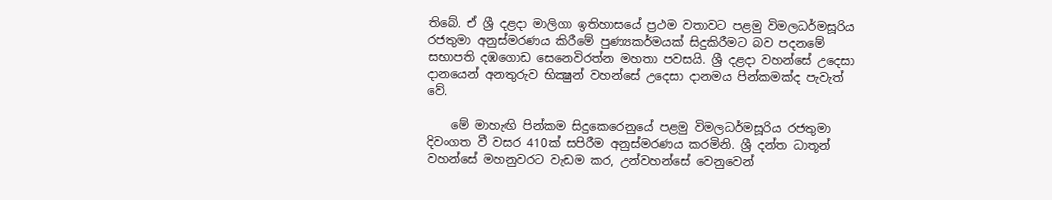තිබේ. ඒ ශ්‍රී දළදා මාලිගා ඉතිහාසයේ ප්‍රථම වතාවට පළමු විමලධර්මසූරිය රජතුමා අනුස්මරණය කිරීමේ පුණ්‍යකර්මයක් සිදුකිරීමට බව පදනමේ සභාපති දඹගොඩ සෙනෙවිරත්න මහතා පවසයි. ශ්‍රී දළදා වහන්සේ උදෙසා දානයෙන් අනතුරුව භික්‍ෂුන් වහන්සේ උදෙසා දානමය පින්කමක්ද පැවැත් වේ.

    මේ මාහැඟි පින්කම සිදුකෙරෙනුයේ පළමු විමලධර්මසූරිය රජතුමා දිවංගත වී වසර 410ක් සපිරීම අනුස්මරණය කරමිනි. ශ්‍රී දන්ත ධාතූන් වහන්සේ මහනුවරට වැඩම කර, උන්වහන්සේ වෙනුවෙන්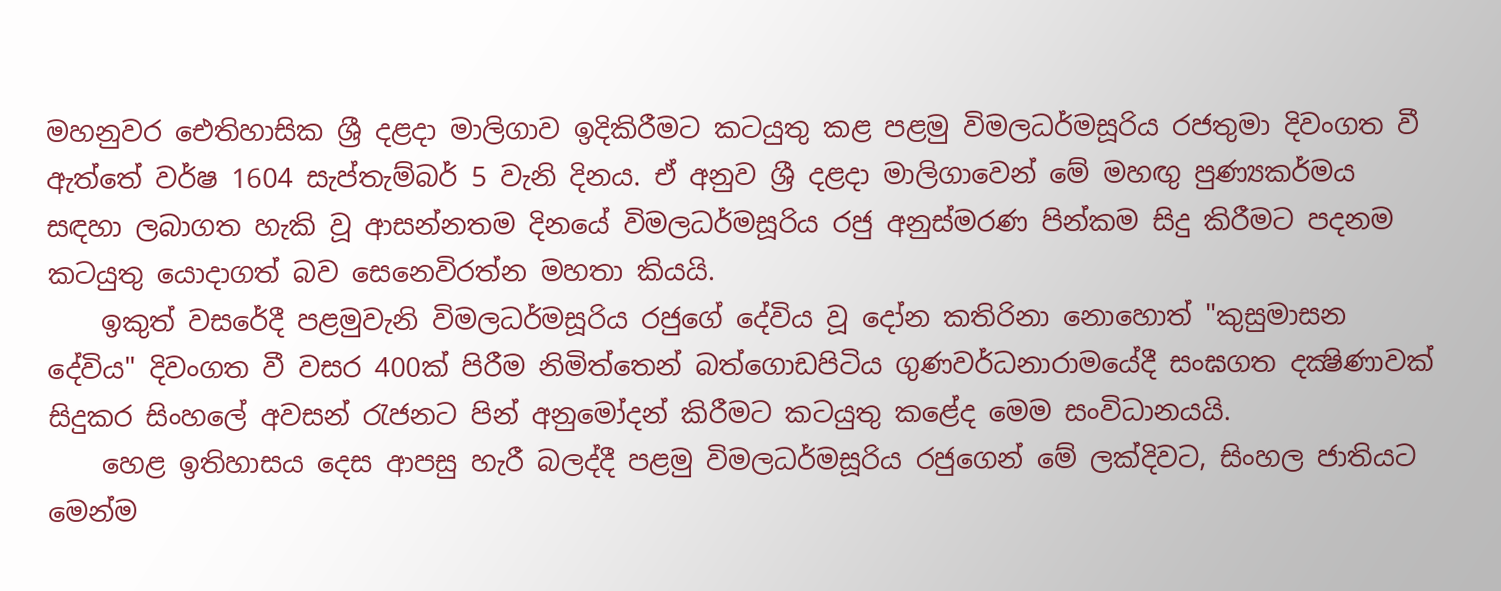මහනුවර ඓතිහාසික ශ්‍රී දළදා මාලිගාව ඉදිකිරීමට කටයුතු කළ පළමු විමලධර්මසූරිය රජතුමා දිවංගත වී ඇත්තේ වර්ෂ 1604 සැප්තැම්බර් 5 වැනි දිනය. ඒ අනුව ශ්‍රී දළදා මාලිගාවෙන් මේ මහඟු පුණ්‍යකර්මය සඳහා ලබාගත හැකි වූ ආසන්නතම දිනයේ විමලධර්මසූරිය රජු අනුස්මරණ පින්කම සිදු කිරීමට පදනම කටයුතු යොදාගත් බව සෙනෙවිරත්න මහතා කියයි.
    ඉකුත් වසරේදී පළමුවැනි විමලධර්මසූරිය රජුගේ දේවිය වූ දෝන කතිරිනා නොහොත් "කුසුමාසන දේවිය" දිවංගත වී වසර 400ක් පිරීම නිමිත්තෙන් බත්ගොඩපිටිය ගුණවර්ධනාරාමයේදී සංඝගත දක්‍ෂිණාවක් සිදුකර සිංහලේ අවසන් රැජනට පින් අනුමෝදන් කිරීමට කටයුතු කළේද මෙම සංවිධානයයි.
    හෙළ ඉතිහාසය දෙස ආපසු හැරී බලද්දී පළමු විමලධර්මසූරිය රජුගෙන් මේ ලක්දිවට, සිංහල ජාතියට මෙන්ම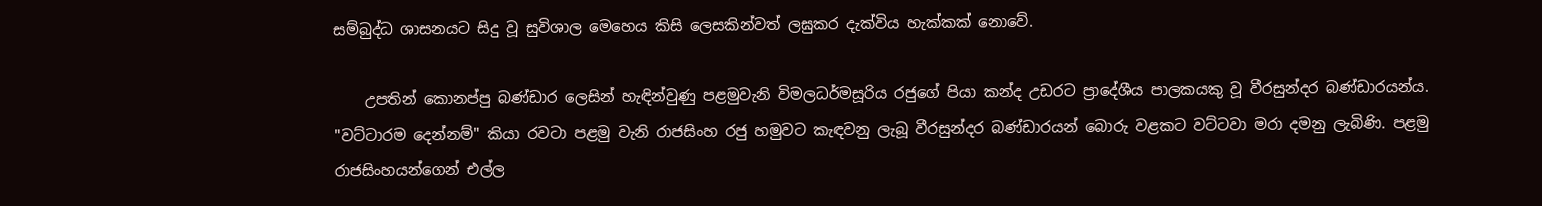සම්බුද්ධ ශාසනයට සිදු වූ සුවිශාල මෙහෙය කිසි ලෙසකින්වත් ලඝුකර දැක්විය හැක්කක් නොවේ.

    උපතින් කොනප්පු බණ්ඩාර ලෙසින් හැඳින්වුණු පළමුවැනි විමලධර්මසූරිය රජුගේ පියා කන්ද උඩරට ප්‍රාදේශීය පාලකයකු වූ වීරසුන්දර බණ්ඩාරයන්ය. "වට්ටාරම දෙන්නම්" කියා රවටා පළමු වැනි රාජසිංහ රජු හමුවට කැඳවනු ලැබූ වීරසුන්දර බණ්ඩාරයන් බොරු වළකට වට්ටවා මරා දමනු ලැබිණි. පළමු රාජසිංහයන්ගෙන් එල්ල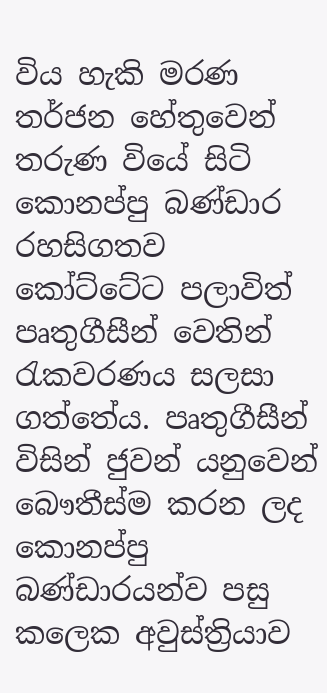විය හැකි මරණ තර්ජන හේතුවෙන් තරුණ වියේ සිටි කොනප්පු බණ්ඩාර රහසිගතව කෝට්ටේට පලාවිත් පෘතුගීසීන් වෙතින් රැකවරණය සලසා ගත්තේය. පෘතුගීසීන් විසින් ජුවන් යනුවෙන් බෞතීස්ම කරන ලද කොනප්පු බණ්ඩාරයන්ව පසු කලෙක අවුස්ත්‍රියාව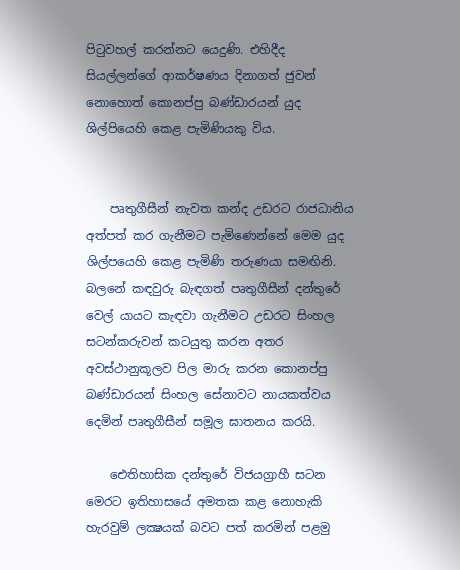පිටුවහල් කරන්නට යෙදුණි. එහිදීද සියල්ලන්ගේ ආකර්ෂණය දිනාගත් ජුවන් නොහොත් කොනප්පු බණ්ඩාරයන් යුද ශිල්පියෙහි කෙළ පැමිණියකු විය.


    පෘතුගීසීන් නැවත කන්ද උඩරට රාජධානිය අත්පත් කර ගැනීමට පැමිණෙන්නේ මෙම යුද ශිල්පයෙහි කෙළ පැමිණි තරුණයා සමඟිනි. බලනේ කඳවුරු බැඳගත් පෘතුගීසීන් දන්තුරේ වෙල් යායට කැඳවා ගැනීමට උඩරට සිංහල සටන්කරුවන් කටයුතු කරන අතර අවස්ථානුකූලව පිල මාරු කරන කොනප්පු බණ්ඩාරයන් සිංහල සේනාවට නායකත්වය දෙමින් පෘතුගීසීන් සමූල ඝාතනය කරයි.

    ඓතිහාසික දන්තුරේ විජයග්‍රාහී සටන මෙරට ඉතිහාසයේ අමතක කළ නොහැකි හැරවුම් ලක්‍ෂයක් බවට පත් කරමින් පළමු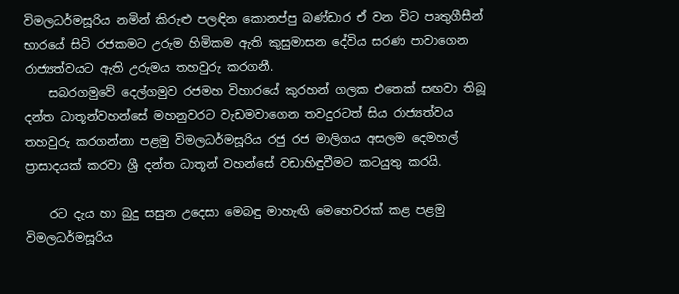විමලධර්මසූරිය නමින් කිරුළු පලඳින කොනප්පු බණ්ඩාර ඒ වන විට පෘතුගීසීන් භාරයේ සිටි රජකමට උරුම හිමිකම ඇති කුසුමාසන දේවිය සරණ පාවාගෙන රාජ්‍යත්වයට ඇති උරුමය තහවුරු කරගනී.
    සබරගමුවේ දෙල්ගමුව රජමහ විහාරයේ කුරහන් ගලක එතෙක් සඟවා තිබූ දන්ත ධාතූන්වහන්සේ මහනුවරට වැඩමවාගෙන තවදුරටත් සිය රාජ්‍යත්වය තහවුරු කරගන්නා පළමු විමලධර්මසූරිය රජු රජ මාලිගය අසලම දෙමහල් ප්‍රාසාදයක් කරවා ශ්‍රී දන්ත ධාතූන් වහන්සේ වඩාහිඳුවීමට කටයුතු කරයි.

    රට දැය හා බුදු සසුන උදෙසා මෙබඳු මාහැඟි මෙහෙවරක් කළ පළමු විමලධර්මසූරිය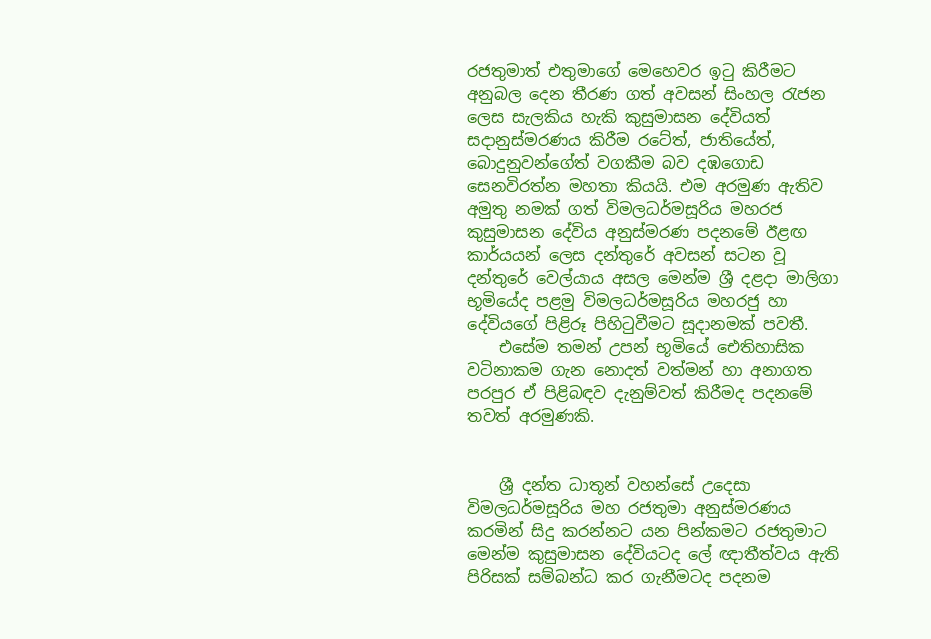රජතුමාත් එතුමාගේ මෙහෙවර ඉටු කිරීමට අනුබල දෙන තීරණ ගත් අවසන් සිංහල රැජන ලෙස සැලකිය හැකි කුසුමාසන දේවියත් සදානුස්මරණය කිරීම රටේත්, ජාතියේත්, බොදුනුවන්ගේත් වගකීම බව දඹගොඩ සෙනවිරත්න මහතා කියයි. එම අරමුණ ඇතිව අමුතු නමක් ගත් විමලධර්මසූරිය මහරජ කුසුමාසන දේවිය අනුස්මරණ පදනමේ ඊළඟ කාර්යයන් ලෙස දන්තුරේ අවසන් සටන වූ දන්තුරේ වෙල්යාය අසල මෙන්ම ශ්‍රී දළදා මාලිගා භූමියේද පළමු විමලධර්මසූරිය මහරජු හා දේවියගේ පිළිරූ පිහිටුවීමට සූදානමක් පවතී.
    එසේම තමන් උපන් භූමියේ ඓතිහාසික වටිනාකම ගැන නොදත් වත්මන් හා අනාගත පරපුර ඒ පිළිබඳව දැනුම්වත් කිරීමද පදනමේ තවත් අරමුණකි.


    ශ්‍රී දන්ත ධාතූන් වහන්සේ උදෙසා විමලධර්මසූරිය මහ රජතුමා අනුස්මරණය කරමින් සිදු කරන්නට යන පින්කමට රජතුමාට මෙන්ම කුසුමාසන දේවියටද ලේ ඥාතීත්වය ඇති පිරිසක් සම්බන්ධ කර ගැනීමටද පදනම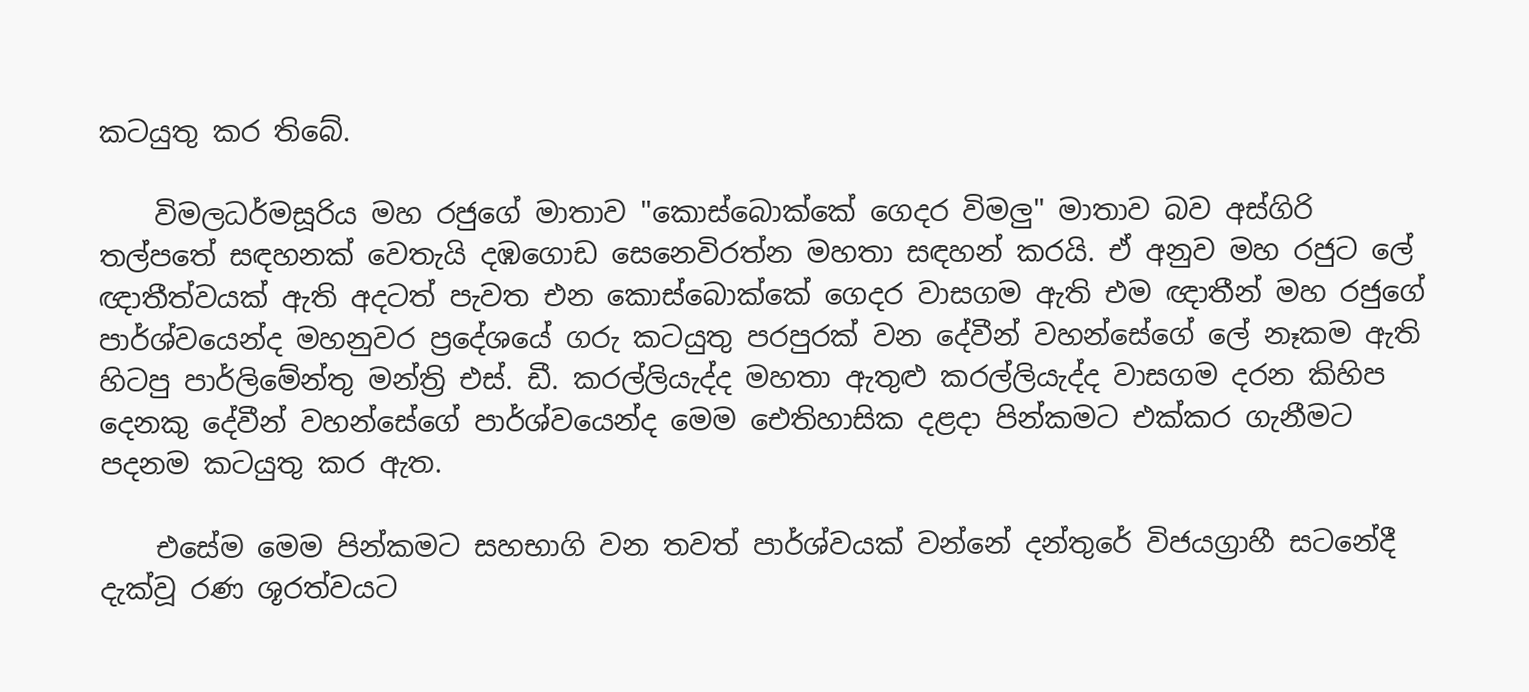කටයුතු කර තිබේ.

    විමලධර්මසූරිය මහ රජුගේ මාතාව "කොස්බොක්කේ ගෙදර විමලු" මාතාව බව අස්ගිරි තල්පතේ සඳහනක් වෙතැයි දඹගොඩ සෙනෙවිරත්න මහතා සඳහන් කරයි. ඒ අනුව මහ රජුට ලේ ඥාතීත්වයක් ඇති අදටත් පැවත එන කොස්බොක්කේ ගෙදර වාසගම ඇති එම ඥාතීන් මහ රජුගේ පාර්ශ්වයෙන්ද මහනුවර ප්‍රදේශයේ ගරු කටයුතු පරපුරක් වන දේවීන් වහන්සේගේ ලේ නෑකම ඇති හිටපු පාර්ලිමේන්තු මන්ත්‍රි එස්. ඩී. කරල්ලියැද්ද මහතා ඇතුළු කරල්ලියැද්ද වාසගම දරන කිහිප දෙනකු දේවීන් වහන්සේගේ පාර්ශ්වයෙන්ද මෙම ඓතිහාසික දළදා පින්කමට එක්කර ගැනීමට පදනම කටයුතු කර ඇත.

    එසේම මෙම පින්කමට සහභාගි වන තවත් පාර්ශ්වයක් වන්නේ දන්තුරේ විජයග්‍රාහී සටනේදී දැක්වූ රණ ශූරත්වයට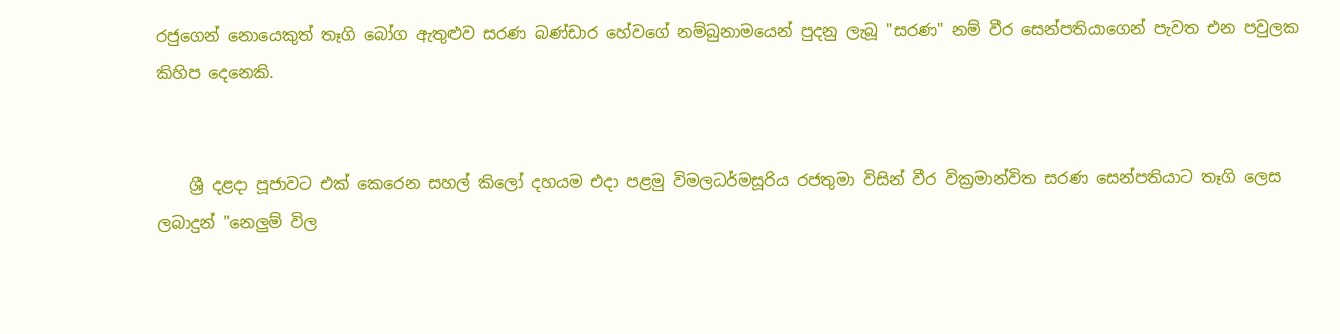රජුගෙන් නොයෙකුත් තෑගි බෝග ඇතුළුව සරණ බණ්ඩාර හේවගේ නම්බුනාමයෙන් පුදනු ලැබූ "සරණ" නම් වීර සෙන්පතියාගෙන් පැවත එන පවුලක කිහිප දෙනෙකි.


    ශ්‍රී දළදා පූජාවට එක් කෙරෙන සහල් කිලෝ දහයම එදා පළමු විමලධර්මසූරිය රජතුමා විසින් වීර වික්‍රමාන්විත සරණ සෙන්පතියාට තෑගි ලෙස ලබාදුන් "නෙලුම් විල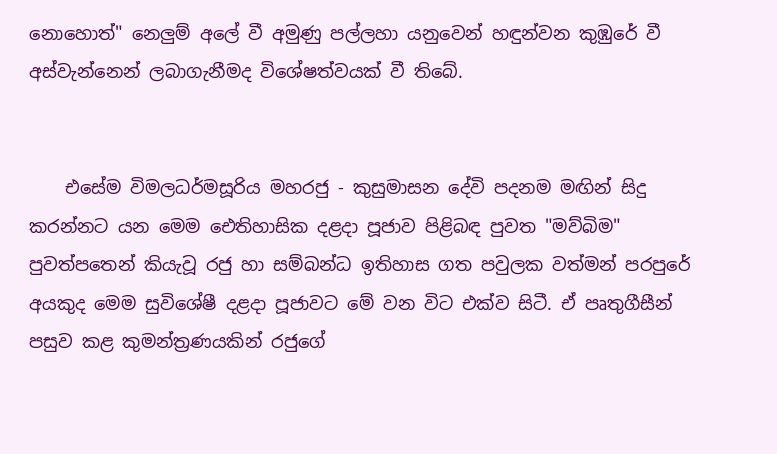නොහොත්" නෙලුම් අලේ වී අමුණු පල්ලහා යනුවෙන් හඳුන්වන කුඹුරේ වී අස්වැන්නෙන් ලබාගැනීමද විශේෂත්වයක් වී තිබේ.


    එසේම විමලධර්මසූරිය මහරජු - කුසුමාසන දේවි පදනම මඟින් සිදු කරන්නට යන මෙම ඓතිහාසික දළදා පූජාව පිළිබඳ පුවත "මව්බිම" පුවත්පතෙන් කියැවූ රජු හා සම්බන්ධ ඉතිහාස ගත පවුලක වත්මන් පරපුරේ අයකුද මෙම සුවිශේෂී දළදා පූජාවට මේ වන විට එක්ව සිටී. ඒ පෘතුගීසීන් පසුව කළ කුමන්ත්‍රණයකින් රජුගේ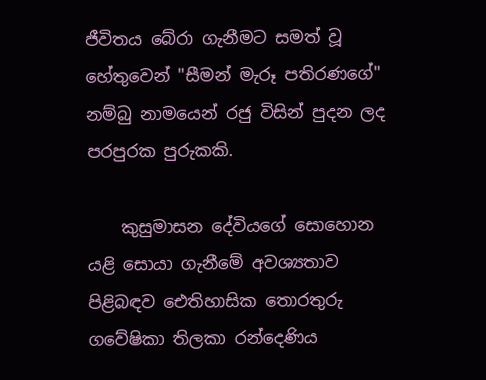ජීවිතය බේරා ගැනීමට සමත් වූ හේතුවෙන් "සීමන් මැරූ පතිරණගේ" නම්බු නාමයෙන් රජු විසින් පුදන ලද පරපුරක පුරුකකි.

    කුසුමාසන දේවියගේ සොහොන යළි සොයා ගැනීමේ අවශ්‍යතාව පිළිබඳව ඓතිහාසික තොරතුරු ගවේෂිකා තිලකා රන්දෙණිය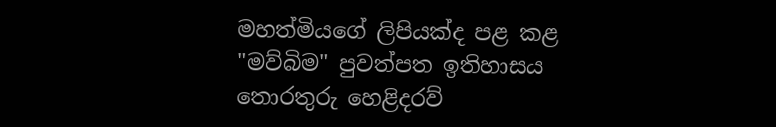මහත්මියගේ ලිපියක්ද පළ කළ "මව්බිම" පුවත්පත ඉතිහාසය තොරතුරු හෙළිදරව්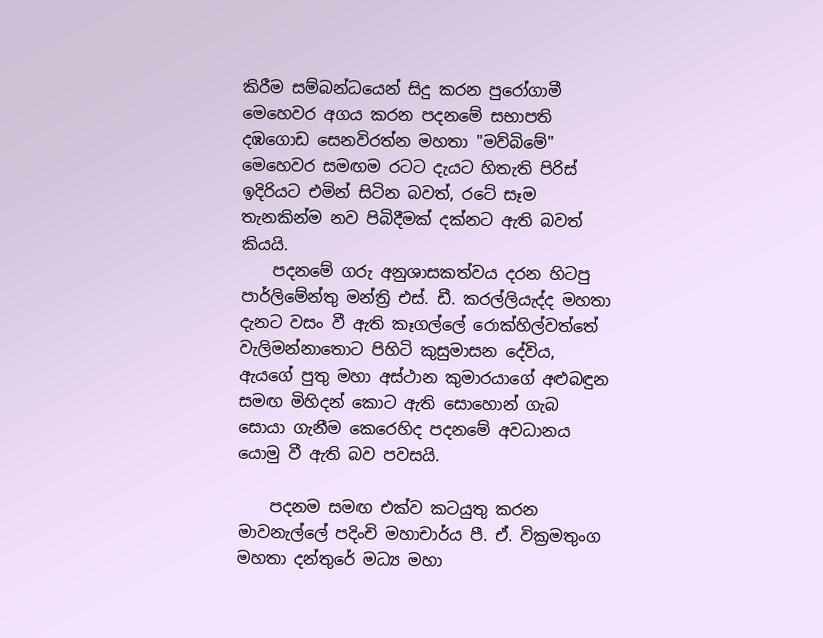කිරීම සම්බන්ධයෙන් සිදු කරන පුරෝගාමී මෙහෙවර අගය කරන පදනමේ සභාපති දඹගොඩ සෙනවිරත්න මහතා "මව්බිමේ" මෙහෙවර සමඟම රටට දැයට හිතැති පිරිස් ඉදිරියට එමින් සිටින බවත්, රටේ සෑම තැනකින්ම නව පිබිදීමක් දක්නට ඇති බවත් කියයි.
    පදනමේ ගරු අනුශාසකත්වය දරන හිටපු පාර්ලිමේන්තු මන්ත්‍රි එස්. ඩී. කරල්ලියැද්ද මහතා දැනට වසං වී ඇති කෑගල්ලේ රොක්හිල්වත්තේ වැලිමන්නාතොට පිහිටි කුසුමාසන දේවිය, ඇයගේ පුතු මහා අස්ථාන කුමාරයාගේ අළුබඳුන සමඟ මිහිදන් කොට ඇති සොහොන් ගැබ සොයා ගැනීම කෙරෙහිද පදනමේ අවධානය යොමු වී ඇති බව පවසයි.

    පදනම සමඟ එක්ව කටයුතු කරන මාවනැල්ලේ පදිංචි මහාචාර්ය පී. ඒ. වික්‍රමතුංග මහතා දන්තුරේ මධ්‍ය මහා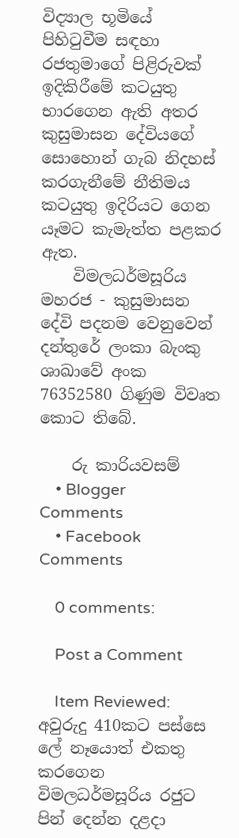විද්‍යාල භූමියේ පිහිටුවීම සඳහා රජතුමාගේ පිළිරුවක් ඉදිකිරීමේ කටයුතු භාරගෙන ඇති අතර කුසුමාසන දේවියගේ සොහොන් ගැබ නිදහස් කරගැනීමේ නීතිමය කටයුතු ඉදිරියට ගෙන යෑමට කැමැත්ත පළකර ඇත.
    විමලධර්මසූරිය මහරජ - කුසුමාසන දේවි පදනම වෙනුවෙන් දන්තුරේ ලංකා බැංකු ශාඛාවේ අංක 76352580 ගිණුම විවෘත කොට තිබේ.

    රු කාරියවසම්
    • Blogger Comments
    • Facebook Comments

    0 comments:

    Post a Comment

    Item Reviewed: අවුරුදු 410කට පස්සෙ ලේ නෑයොත් එකතු කරගෙන විමලධර්මසූරිය රජුට පින් දෙන්න දළදා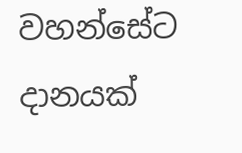වහන්සේට දානයක්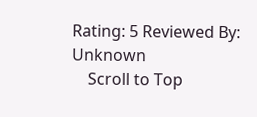Rating: 5 Reviewed By: Unknown
    Scroll to Top